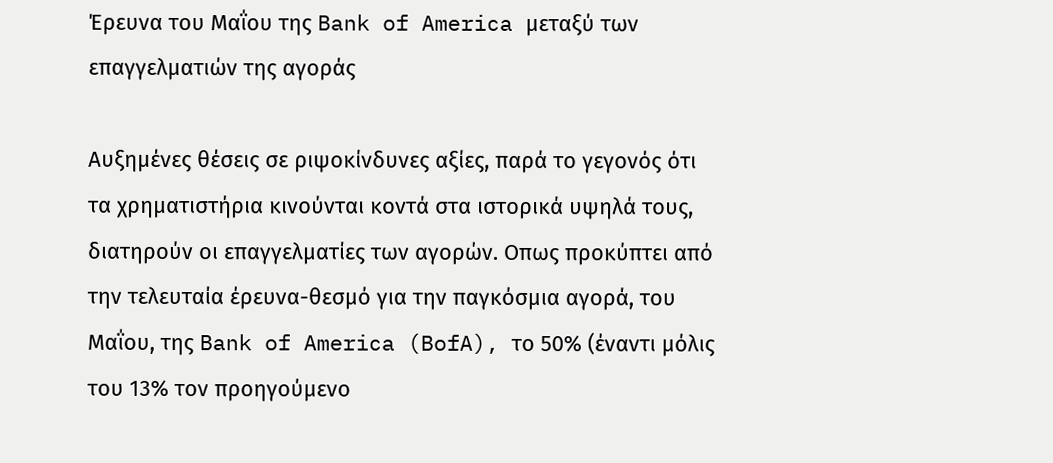Έρευνα του Μαΐου της Bank of America μεταξύ των επαγγελματιών της αγοράς

Αυξημένες θέσεις σε ριψοκίνδυνες αξίες, παρά το γεγονός ότι τα χρηματιστήρια κινούνται κοντά στα ιστορικά υψηλά τους, διατηρούν οι επαγγελματίες των αγορών. Οπως προκύπτει από την τελευταία έρευνα-θεσμό για την παγκόσμια αγορά, του Μαΐου, της Bank of America (BofA), το 50% (έναντι μόλις του 13% τον προηγούμενο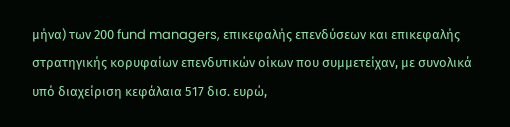μήνα) των 200 fund managers, επικεφαλής επενδύσεων και επικεφαλής στρατηγικής κορυφαίων επενδυτικών οίκων που συμμετείχαν, με συνολικά υπό διαχείριση κεφάλαια 517 δισ. ευρώ,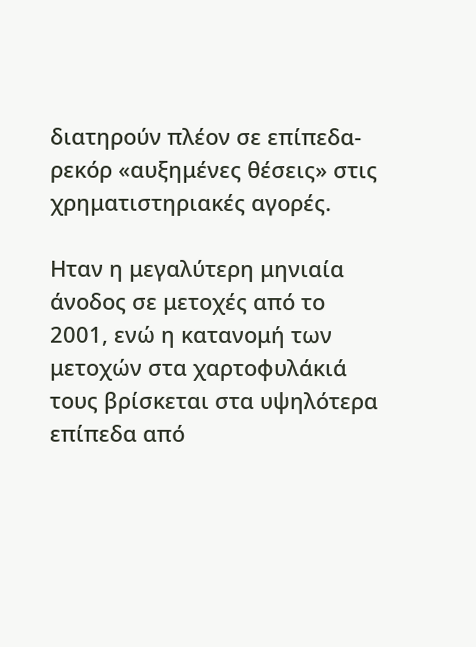διατηρούν πλέον σε επίπεδα-ρεκόρ «αυξημένες θέσεις» στις χρηματιστηριακές αγορές.

Ηταν η μεγαλύτερη μηνιαία άνοδος σε μετοχές από το 2001, ενώ η κατανομή των μετοχών στα χαρτοφυλάκιά τους βρίσκεται στα υψηλότερα επίπεδα από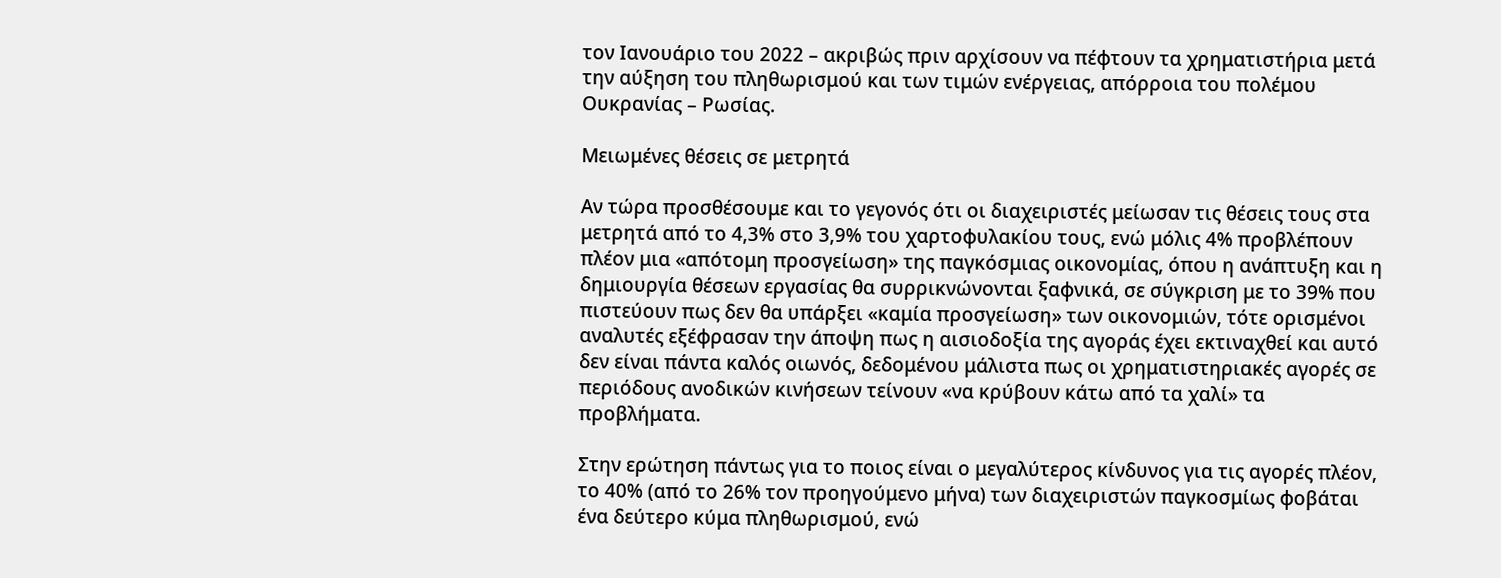τον Ιανουάριο του 2022 – ακριβώς πριν αρχίσουν να πέφτουν τα χρηματιστήρια μετά την αύξηση του πληθωρισμού και των τιμών ενέργειας, απόρροια του πολέμου Ουκρανίας – Ρωσίας.

Μειωμένες θέσεις σε μετρητά

Αν τώρα προσθέσουμε και το γεγονός ότι οι διαχειριστές μείωσαν τις θέσεις τους στα μετρητά από το 4,3% στο 3,9% του χαρτοφυλακίου τους, ενώ μόλις 4% προβλέπουν πλέον μια «απότομη προσγείωση» της παγκόσμιας οικονομίας, όπου η ανάπτυξη και η δημιουργία θέσεων εργασίας θα συρρικνώνονται ξαφνικά, σε σύγκριση με το 39% που πιστεύουν πως δεν θα υπάρξει «καμία προσγείωση» των οικονομιών, τότε ορισμένοι αναλυτές εξέφρασαν την άποψη πως η αισιοδοξία της αγοράς έχει εκτιναχθεί και αυτό δεν είναι πάντα καλός οιωνός, δεδομένου μάλιστα πως οι χρηματιστηριακές αγορές σε περιόδους ανοδικών κινήσεων τείνουν «να κρύβουν κάτω από τα χαλί» τα προβλήματα.

Στην ερώτηση πάντως για το ποιος είναι ο μεγαλύτερος κίνδυνος για τις αγορές πλέον, το 40% (από το 26% τον προηγούμενο μήνα) των διαχειριστών παγκοσμίως φοβάται ένα δεύτερο κύμα πληθωρισμού, ενώ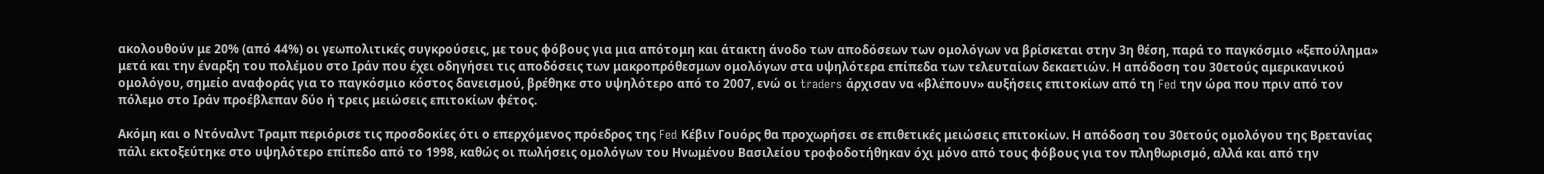ακολουθούν με 20% (από 44%) οι γεωπολιτικές συγκρούσεις, με τους φόβους για μια απότομη και άτακτη άνοδο των αποδόσεων των ομολόγων να βρίσκεται στην 3η θέση, παρά το παγκόσμιο «ξεπούλημα» μετά και την έναρξη του πολέμου στο Ιράν που έχει οδηγήσει τις αποδόσεις των μακροπρόθεσμων ομολόγων στα υψηλότερα επίπεδα των τελευταίων δεκαετιών. Η απόδοση του 30ετούς αμερικανικού ομολόγου, σημείο αναφοράς για το παγκόσμιο κόστος δανεισμού, βρέθηκε στο υψηλότερο από το 2007, ενώ οι traders άρχισαν να «βλέπουν» αυξήσεις επιτοκίων από τη Fed την ώρα που πριν από τον πόλεμο στο Ιράν προέβλεπαν δύο ή τρεις μειώσεις επιτοκίων φέτος.

Ακόμη και ο Ντόναλντ Τραμπ περιόρισε τις προσδοκίες ότι ο επερχόμενος πρόεδρος της Fed Κέβιν Γουόρς θα προχωρήσει σε επιθετικές μειώσεις επιτοκίων. Η απόδοση του 30ετούς ομολόγου της Βρετανίας πάλι εκτοξεύτηκε στο υψηλότερο επίπεδο από το 1998, καθώς οι πωλήσεις ομολόγων του Ηνωμένου Βασιλείου τροφοδοτήθηκαν όχι μόνο από τους φόβους για τον πληθωρισμό, αλλά και από την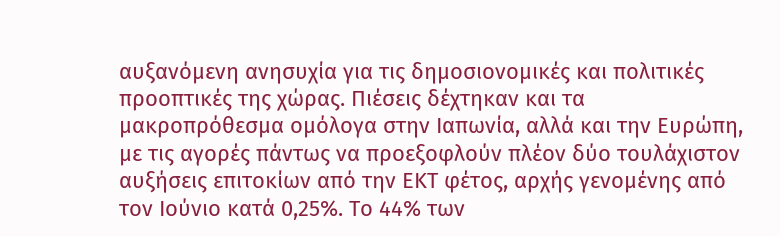αυξανόμενη ανησυχία για τις δημοσιονομικές και πολιτικές προοπτικές της χώρας. Πιέσεις δέχτηκαν και τα μακροπρόθεσμα ομόλογα στην Ιαπωνία, αλλά και την Ευρώπη, με τις αγορές πάντως να προεξοφλούν πλέον δύο τουλάχιστον αυξήσεις επιτοκίων από την ΕΚΤ φέτος, αρχής γενομένης από τον Ιούνιο κατά 0,25%. Το 44% των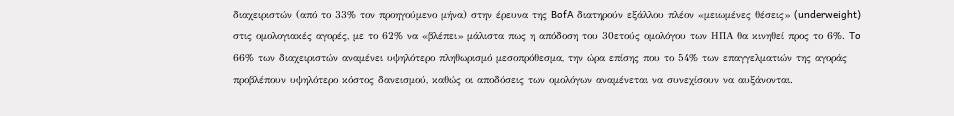διαχειριστών (από το 33% τον προηγούμενο μήνα) στην έρευνα της BofA διατηρούν εξάλλου πλέον «μειωμένες θέσεις» (underweight) στις ομολογιακές αγορές, με το 62% να «βλέπει» μάλιστα πως η απόδοση του 30ετούς ομολόγου των ΗΠΑ θα κινηθεί προς το 6%. To 66% των διαχειριστών αναμένει υψηλότερο πληθωρισμό μεσοπρόθεσμα, την ώρα επίσης που το 54% των επαγγελματιών της αγοράς προβλέπουν υψηλότερο κόστος δανεισμού, καθώς οι αποδόσεις των ομολόγων αναμένεται να συνεχίσουν να αυξάνονται.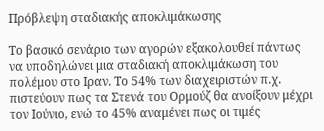Πρόβλεψη σταδιακής αποκλιμάκωσης

Το βασικό σενάριο των αγορών εξακολουθεί πάντως να υποδηλώνει μια σταδιακή αποκλιμάκωση του πολέμου στο Ιραν. Το 54% των διαχειριστών π.χ. πιστεύουν πως τα Στενά του Ορμούζ θα ανοίξουν μέχρι τον Ιούνιο, ενώ το 45% αναμένει πως οι τιμές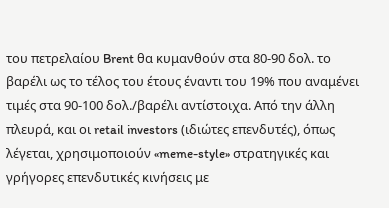του πετρελαίου Brent θα κυμανθούν στα 80-90 δολ. το βαρέλι ως το τέλος του έτους έναντι του 19% που αναμένει τιμές στα 90-100 δολ./βαρέλι αντίστοιχα. Από την άλλη πλευρά, και οι retail investors (ιδιώτες επενδυτές), όπως λέγεται, χρησιμοποιούν «meme-style» στρατηγικές και γρήγορες επενδυτικές κινήσεις με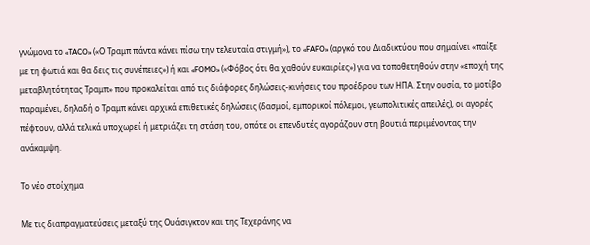γνώμονα το «TACO» («Ο Τραμπ πάντα κάνει πίσω την τελευταία στιγμή»), το «FAFO» (αργκό του Διαδικτύου που σημαίνει «παίξε με τη φωτιά και θα δεις τις συνέπειες») ή και «FOMO» («Φόβος ότι θα χαθούν ευκαιρίες») για να τοποθετηθούν στην «εποχή της μεταβλητότητας Τραμπ» που προκαλείται από τις διάφορες δηλώσεις-κινήσεις του προέδρου των ΗΠΑ. Στην ουσία, το μοτίβο παραμένει, δηλαδή ο Τραμπ κάνει αρχικά επιθετικές δηλώσεις (δασμοί, εμπορικοί πόλεμοι, γεωπολιτικές απειλές), οι αγορές πέφτουν, αλλά τελικά υποχωρεί ή μετριάζει τη στάση του, οπότε οι επενδυτές αγοράζουν στη βουτιά περιμένοντας την ανάκαμψη.

Το νέο στοίχημα

Με τις διαπραγματεύσεις μεταξύ της Ουάσιγκτον και της Τεχεράνης να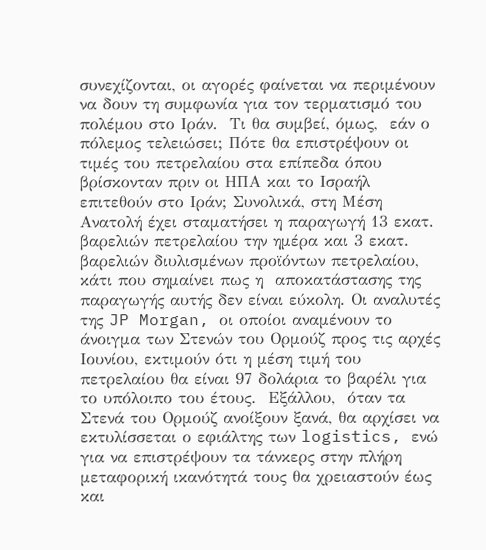συνεχίζονται, οι αγορές φαίνεται να περιμένουν να δουν τη συμφωνία για τον τερματισμό του πολέμου στο Ιράν.  Τι θα συμβεί, όμως,  εάν ο πόλεμος τελειώσει; Πότε θα επιστρέψουν οι τιμές του πετρελαίου στα επίπεδα όπου βρίσκονταν πριν οι ΗΠΑ και το Ισραήλ επιτεθούν στο Ιράν; Συνολικά, στη Μέση Ανατολή έχει σταματήσει η παραγωγή 13 εκατ. βαρελιών πετρελαίου την ημέρα και 3 εκατ. βαρελιών διυλισμένων προϊόντων πετρελαίου, κάτι που σημαίνει πως η  αποκατάστασης της παραγωγής αυτής δεν είναι εύκολη. Οι αναλυτές της JP Morgan, οι οποίοι αναμένουν το άνοιγμα των Στενών του Ορμούζ προς τις αρχές Ιουνίου, εκτιμούν ότι η μέση τιμή του πετρελαίου θα είναι 97 δολάρια το βαρέλι για το υπόλοιπο του έτους.  Εξάλλου,  όταν τα Στενά του Ορμούζ ανοίξουν ξανά, θα αρχίσει να εκτυλίσσεται ο εφιάλτης των logistics, ενώ για να επιστρέψουν τα τάνκερς στην πλήρη μεταφορική ικανότητά τους θα χρειαστούν έως και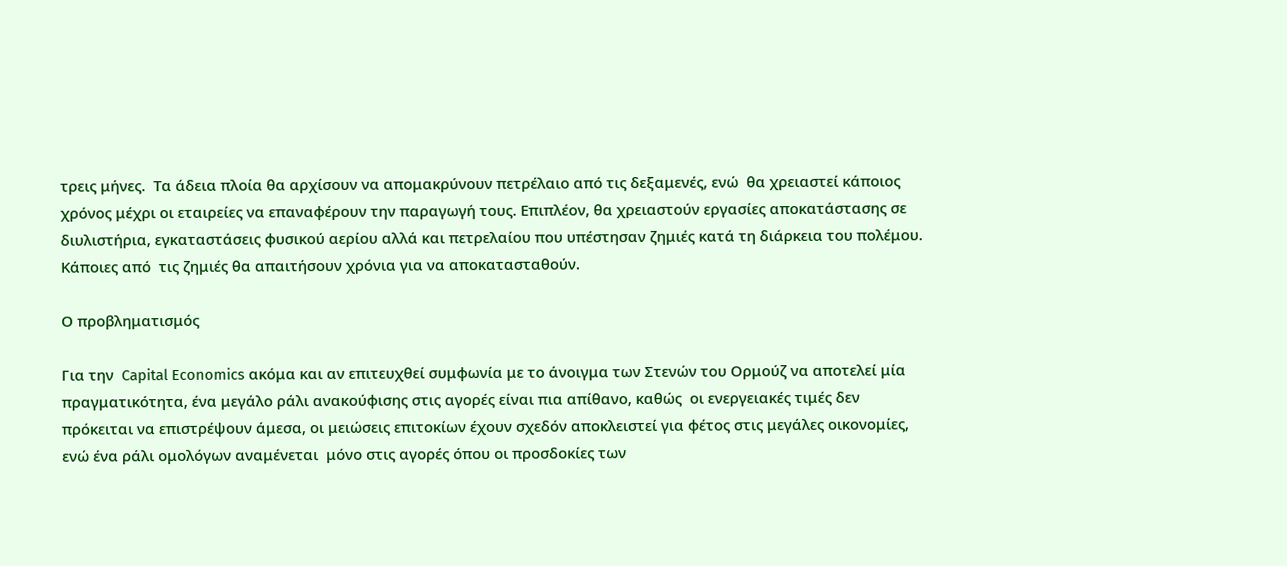τρεις μήνες.  Τα άδεια πλοία θα αρχίσουν να απομακρύνουν πετρέλαιο από τις δεξαμενές, ενώ  θα χρειαστεί κάποιος χρόνος μέχρι οι εταιρείες να επαναφέρουν την παραγωγή τους. Επιπλέον, θα χρειαστούν εργασίες αποκατάστασης σε διυλιστήρια, εγκαταστάσεις φυσικού αερίου αλλά και πετρελαίου που υπέστησαν ζημιές κατά τη διάρκεια του πολέμου. Κάποιες από  τις ζημιές θα απαιτήσουν χρόνια για να αποκατασταθούν.

Ο προβληματισμός

Για την  Capital Economics ακόμα και αν επιτευχθεί συμφωνία με το άνοιγμα των Στενών του Ορμούζ να αποτελεί μία πραγματικότητα, ένα μεγάλο ράλι ανακούφισης στις αγορές είναι πια απίθανο, καθώς  οι ενεργειακές τιμές δεν πρόκειται να επιστρέψουν άμεσα, οι μειώσεις επιτοκίων έχουν σχεδόν αποκλειστεί για φέτος στις μεγάλες οικονομίες, ενώ ένα ράλι ομολόγων αναμένεται  μόνο στις αγορές όπου οι προσδοκίες των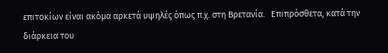επιτοκίων είναι ακόμα αρκετά υψηλές όπως π.χ. στη Βρετανία.   Επιπρόσθετα, κατά την διάρκεια του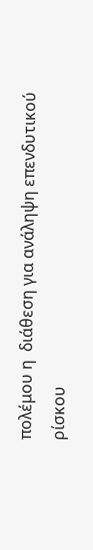πολέμου η  διάθεση για ανάληψη επενδυτικού ρίσκου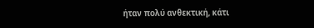ήταν πολύ ανθεκτική, κάτι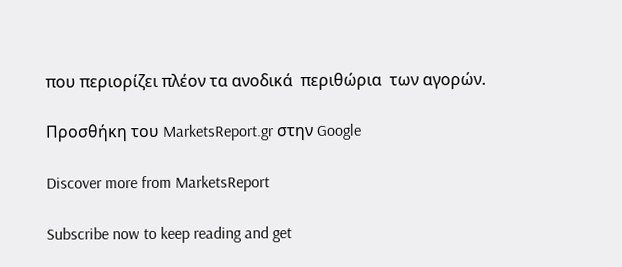που περιορίζει πλέον τα ανοδικά  περιθώρια  των αγορών.

Προσθήκη του MarketsReport.gr στην Google

Discover more from MarketsReport

Subscribe now to keep reading and get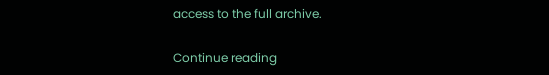access to the full archive.

Continue reading